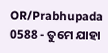OR/Prabhupada 0588 - ତୁମେ ଯାହା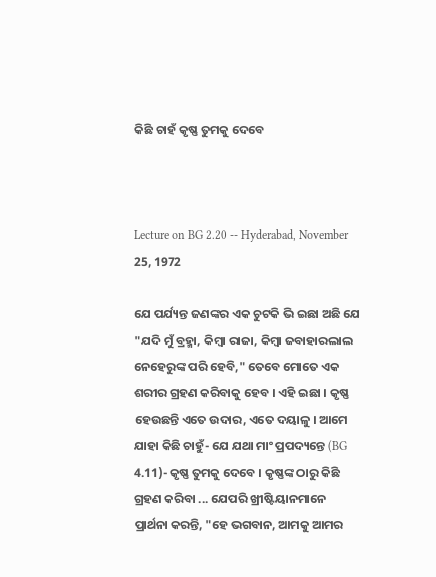କିଛି ଚାହଁ କୃଷ୍ଣ ତୁମକୁ ଦେବେ



Lecture on BG 2.20 -- Hyderabad, November 25, 1972

ଯେ ପର୍ଯ୍ୟନ୍ତ ଜଣଙ୍କର ଏକ ଚୁଟକି ଭି ଇଛା ଅଛି ଯେ "ଯଦି ମୁଁ ବ୍ରହ୍ମା, କିମ୍ଵା ରାଜା, କିମ୍ଵା ଜବାହାରଲାଲ ନେହେରୁଙ୍କ ପରି ହେବି," ତେବେ ମୋତେ ଏକ ଶରୀର ଗ୍ରହଣ କରିବାକୁ ହେବ । ଏହି ଇଛା । କୃଷ୍ଣ ହେଉଛନ୍ତି ଏତେ ଉଦାର, ଏତେ ଦୟାଳୁ । ଆମେ ଯାହା କିଛି ଚାହୁଁ- ଯେ ଯଥା ମାଂ ପ୍ରପଦ୍ୟନ୍ତେ (BG 4.11)- କୃଷ୍ଣ ତୁମକୁ ଦେବେ । କୃଷ୍ଣଙ୍କ ଠାରୁ କିଛି ଗ୍ରହଣ କରିବା ... ଯେପରି ଖ୍ରୀଷ୍ଟିୟାନମାନେ ପ୍ରାର୍ଥନା କରନ୍ତି, "ହେ ଭଗବାନ, ଆମକୁ ଆମର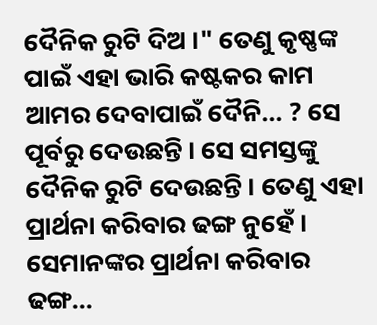ଦୈନିକ ରୁଟି ଦିଅ ।" ତେଣୁ କୃଷ୍ଣଙ୍କ ପାଇଁ ଏହା ଭାରି କଷ୍ଟକର କାମ ଆମର ଦେବାପାଇଁ ଦୈନି... ? ସେ ପୂର୍ବରୁ ଦେଉଛନ୍ତି । ସେ ସମସ୍ତଙ୍କୁ ଦୈନିକ ରୁଟି ଦେଉଛନ୍ତି । ତେଣୁ ଏହା ପ୍ରାର୍ଥନା କରିବାର ଢଙ୍ଗ ନୁହେଁ । ସେମାନଙ୍କର ପ୍ରାର୍ଥନା କରିବାର ଢଙ୍ଗ...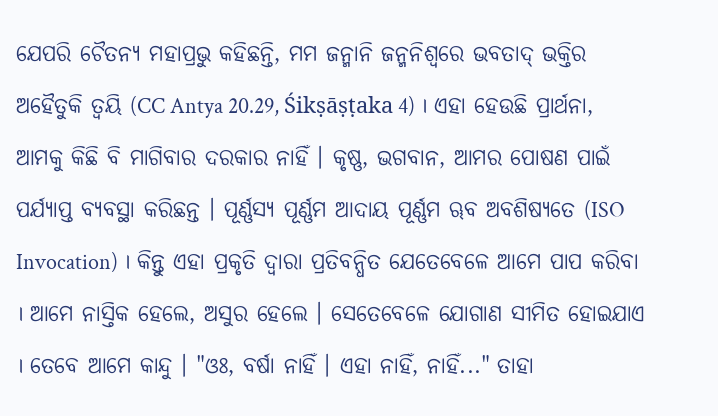ଯେପରି ଚୈତନ୍ୟ ମହାପ୍ରଭୁ କହିଛନ୍ତି, ମମ ଜନ୍ମାନି ଜନ୍ମନିଶ୍ଵରେ ଭବତାଦ୍ ଭକ୍ତିର ଅହୈତୁକି ତ୍ଵୟି (CC Antya 20.29, Śikṣāṣṭaka 4) । ଏହା ହେଉଛି ପ୍ରାର୍ଥନା, ଆମକୁ କିଛି ବି ମାଗିବାର ଦରକାର ନାହିଁ । କୃଷ୍ଣ, ଭଗବାନ, ଆମର ପୋଷଣ ପାଇଁ ପର୍ଯ୍ୟାପ୍ତ ବ୍ୟବସ୍ଥା କରିଛନ୍ତ । ପୂର୍ଣ୍ଣସ୍ୟ ପୂର୍ଣ୍ଣମ ଆଦାୟ ପୂର୍ଣ୍ଣମ ୠବ ଅବଶିଷ୍ୟତେ (ISO Invocation) । କିନ୍ତୁ ଏହା ପ୍ରକୃତି ଦ୍ଵାରା ପ୍ରତିବନ୍ଧିତ ଯେତେବେଳେ ଆମେ ପାପ କରିବା । ଆମେ ନାସ୍ତିକ ହେଲେ, ଅସୁର ହେଲେ । ସେତେବେଳେ ଯୋଗାଣ ସୀମିତ ହୋଇଯାଏ । ତେବେ ଆମେ କାନ୍ଦୁ । "ଓଃ, ବର୍ଷା ନାହିଁ । ଏହା ନାହିଁ, ନାହିଁ..." ତାହା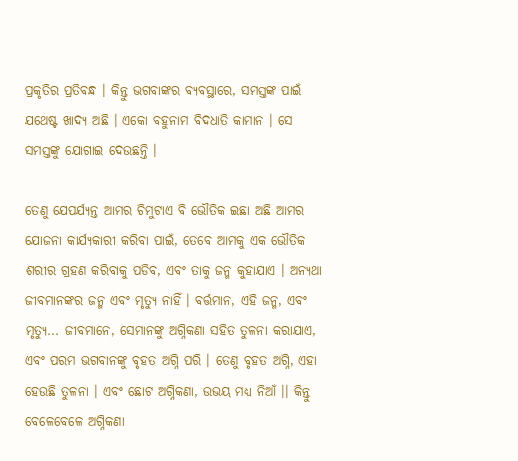ପ୍ରକୃତିର ପ୍ରତିବନ୍ଧ । କିନ୍ତୁ ଭଗବାଙ୍କର ବ୍ୟବସ୍ଥାରେ, ସମସ୍ତଙ୍କ ପାଇଁ ଯଥେଷ୍ଟ ଖାଦ୍ୟ ଅଛି । ଏକୋ ବହୁନାମ ବିଦଧାତି କାମାନ । ସେ ସମସ୍ତଙ୍କୁ ଯୋଗାଇ ଦେଉଛନ୍ତି ।

ତେଣୁ ଯେପର୍ଯ୍ୟନ୍ତ ଆମର ଚିମୁଟାଏ ବି ଭୌତିକ ଇଛା ଅଛି ଆମର ଯୋଜନା କାର୍ଯ୍ୟକାରୀ କରିବା ପାଇଁ, ତେବେ ଆମକୁ ଏକ ଭୌତିକ ଶରୀର ଗ୍ରହଣ କରିବାକୁ ପଡିବ, ଏବଂ ତାକୁ ଜନ୍ମ କୁହାଯାଏ । ଅନ୍ୟଥା ଜୀବମାନଙ୍କର ଜନ୍ମ ଏବଂ ମୃତ୍ୟୁ ନାହିଁ । ବର୍ତ୍ତମାନ, ଏହି ଜନ୍ମ, ଏବଂ ମୃତ୍ୟୁ... ଜୀବମାନେ, ସେମାନଙ୍କୁ ଅଗ୍ନିକଣା ସହିତ ତୁଳନା କରାଯାଏ, ଏବଂ ପରମ ଭଗବାନଙ୍କୁ ବୃହତ ଅଗ୍ନି ପରି । ତେଣୁ ବୃହତ ଅଗ୍ନି, ଏହା ହେଉଛି ତୁଳନା । ଏବଂ ଛୋଟ ଅଗ୍ନିକଣା, ଉଭୟ ମଧ୍ୟ ନିଆଁ ।। କିନ୍ତୁ ବେଳେବେଳେ ଅଗ୍ନିକଣା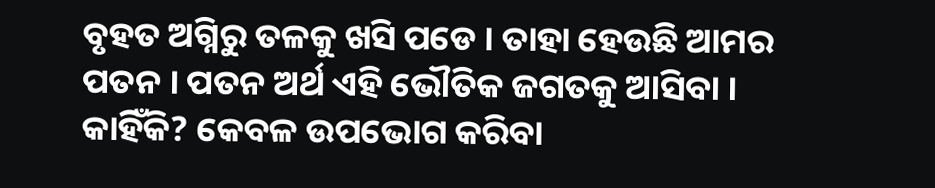ବୃହତ ଅଗ୍ନିରୁ ତଳକୁ ଖସି ପଡେ । ତାହା ହେଉଛି ଆମର ପତନ । ପତନ ଅର୍ଥ ଏହି ଭୌତିକ ଜଗତକୁ ଆସିବା । କାହିଁକି? କେବଳ ଉପଭୋଗ କରିବା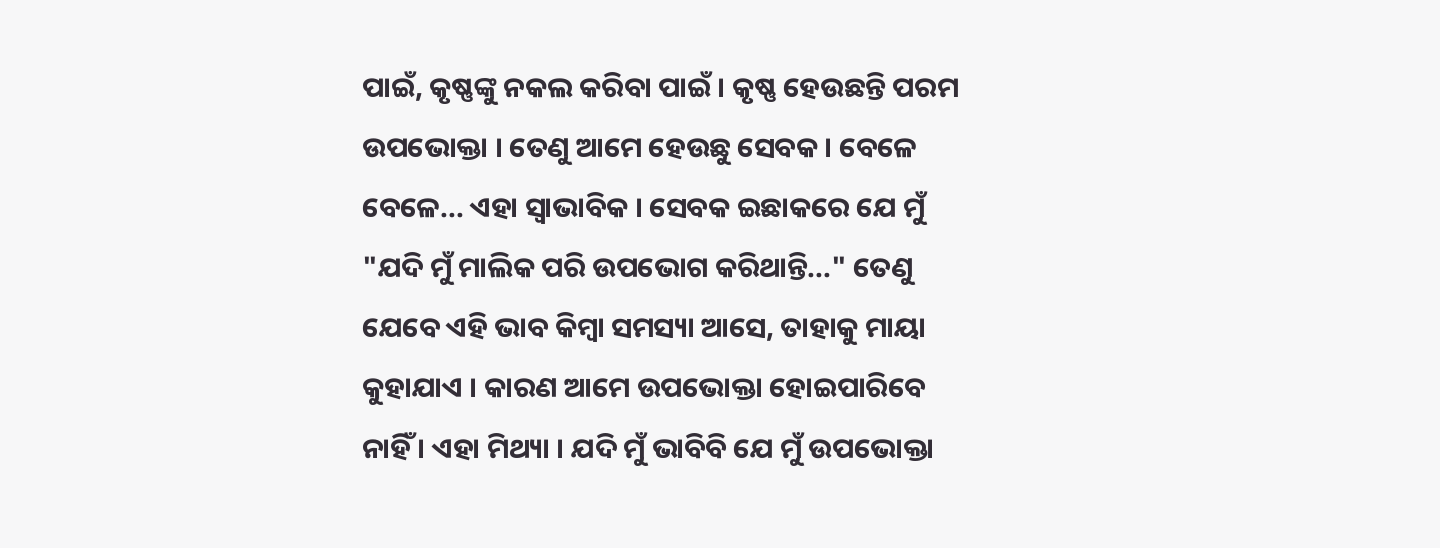ପାଇଁ, କୃଷ୍ଣଙ୍କୁ ନକଲ କରିବା ପାଇଁ । କୃଷ୍ଣ ହେଉଛନ୍ତି ପରମ ଉପଭୋକ୍ତା । ତେଣୁ ଆମେ ହେଉଛୁ ସେବକ । ବେଳେ ବେଳେ... ଏହା ସ୍ଵାଭାବିକ । ସେବକ ଇଛାକରେ ଯେ ମୁଁ "ଯଦି ମୁଁ ମାଲିକ ପରି ଉପଭୋଗ କରିଥାନ୍ତି..." ତେଣୁ ଯେବେ ଏହି ଭାବ କିମ୍ଵା ସମସ୍ୟା ଆସେ, ତାହାକୁ ମାୟା କୁହାଯାଏ । କାରଣ ଆମେ ଉପଭୋକ୍ତା ହୋଇପାରିବେ ନାହିଁ । ଏହା ମିଥ୍ୟା । ଯଦି ମୁଁ ଭାବିବି ଯେ ମୁଁ ଉପଭୋକ୍ତା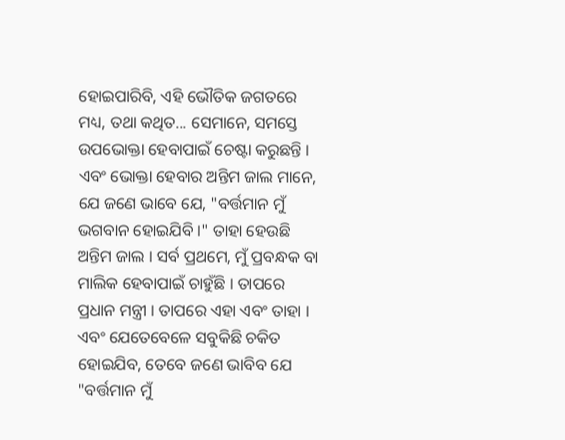ହୋଇପାରିବି, ଏହି ଭୌତିକ ଜଗତରେ ମଧ୍ୟ, ତଥା କଥିତ... ସେମାନେ, ସମସ୍ତେ ଉପଭୋକ୍ତା ହେବାପାଇଁ ଚେଷ୍ଟା କରୁଛନ୍ତି । ଏବଂ ଭୋକ୍ତା ହେବାର ଅନ୍ତିମ ଜାଲ ମାନେ, ଯେ ଜଣେ ଭାବେ ଯେ, "ବର୍ତ୍ତମାନ ମୁଁ ଭଗବାନ ହୋଇଯିବି ।" ତାହା ହେଉଛି ଅନ୍ତିମ ଜାଲ । ସର୍ବ ପ୍ରଥମେ, ମୁଁ ପ୍ରବନ୍ଧକ ବା ମାଲିକ ହେବାପାଇଁ ଚାହୁଁଛି । ତାପରେ ପ୍ରଧାନ ମନ୍ତ୍ରୀ । ତାପରେ ଏହା ଏବଂ ତାହା । ଏବଂ ଯେତେବେଳେ ସବୁକିଛି ଚକିତ ହୋଇଯିବ, ତେବେ ଜଣେ ଭାବିବ ଯେ "ବର୍ତ୍ତମାନ ମୁଁ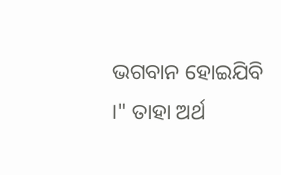ଭଗବାନ ହୋଇଯିବି ।" ତାହା ଅର୍ଥ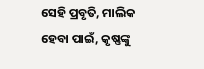ସେହି ପ୍ରବୃତି, ମାଲିକ ହେବା ପାଇଁ, କୃଷ୍ଣଙ୍କୁ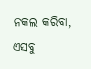ନକଲ କରିବା, ଏସବୁ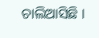ଚାଲିଆସିଛି ।